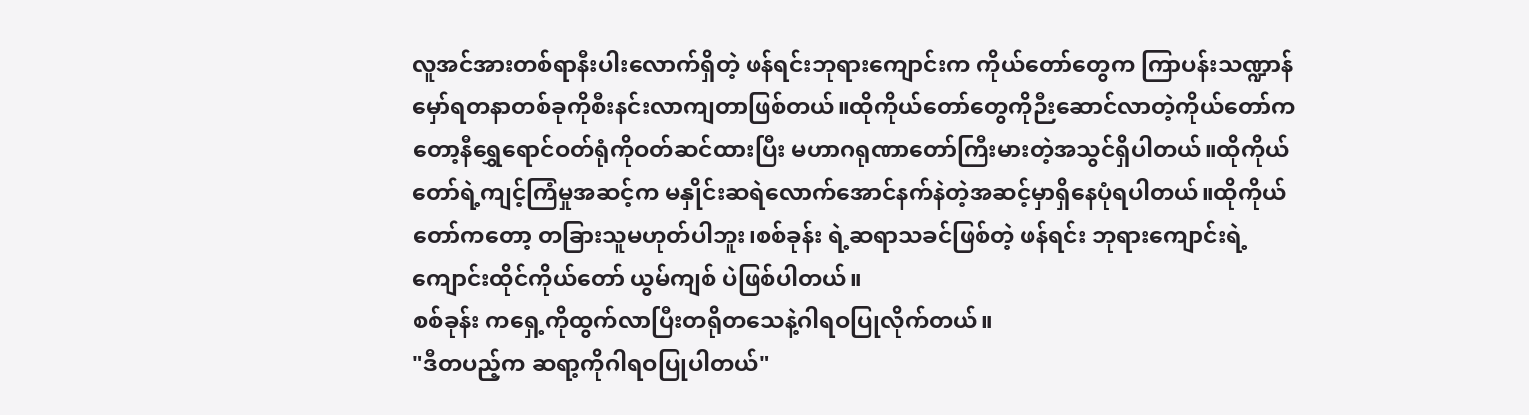လူအင်အားတစ်ရာနီးပါးလောက်ရှိတဲ့ ဖန်ရင်းဘုရားကျောင်းက ကိုယ်တော်တွေက ကြာပန်းသဏ္ဍာန်မှော်ရတနာတစ်ခုကိုစီးနင်းလာကျတာဖြစ်တယ်။ထိုကိုယ်တော်တွေကိုဉီးဆောင်လာတဲ့ကိုယ်တော်ကတော့နီရွှေရောင်ဝတ်ရုံကိုဝတ်ဆင်ထားပြီး မဟာဂရုဏာတော်ကြီးမားတဲ့အသွင်ရှိပါတယ်။ထိုကိုယ်တော်ရဲ့ကျင့်ကြံမှုအဆင့်က မနှိုင်းဆရဲလောက်အောင်နက်နဲတဲ့အဆင့်မှာရှိနေပုံရပါတယ်။ထိုကိုယ်တော်ကတော့ တခြားသူမဟုတ်ပါဘူး၊စစ်ခုန်း ရဲ့ဆရာသခင်ဖြစ်တဲ့ ဖန်ရင်း ဘုရားကျောင်းရဲ့ကျောင်းထိုင်ကိုယ်တော် ယွမ်ကျစ် ပဲဖြစ်ပါတယ်။
စစ်ခုန်း ကရှေ့ကိုထွက်လာပြီးတရိုတသေနဲ့ဂါရဝပြုလိုက်တယ်။
"ဒီတပည့်က ဆရာ့ကိုဂါရဝပြုပါတယ်"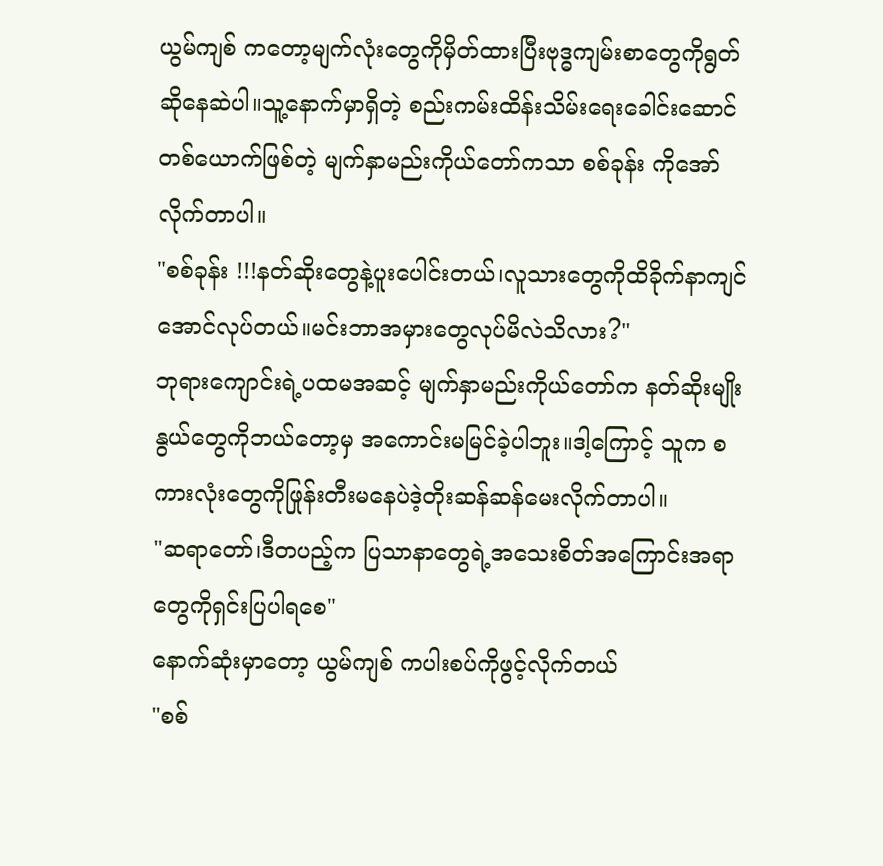ယွမ်ကျစ် ကတော့မျက်လုံးတွေကိုမှိတ်ထားပြီးဗုဒ္ဓကျမ်းစာတွေကိုရွတ်ဆိုနေဆဲပါ။သူ့နောက်မှာရှိတဲ့ စည်းကမ်းထိန်းသိမ်းရေးခေါင်းဆောင်တစ်ယောက်ဖြစ်တဲ့ မျက်နှာမည်းကိုယ်တော်ကသာ စစ်ခုန်း ကိုအော်လိုက်တာပါ။
"စစ်ခုန်း !!!နတ်ဆိုးတွေနဲ့ပူးပေါင်းတယ်၊လူသားတွေကိုထိခိုက်နာကျင်အောင်လုပ်တယ်။မင်းဘာအမှားတွေလုပ်မိလဲသိလား?"
ဘုရားကျောင်းရဲ့ပထမအဆင့် မျက်နှာမည်းကိုယ်တော်က နတ်ဆိုးမျိုးနွယ်တွေကိုဘယ်တော့မှ အကောင်းမမြင်ခဲ့ပါဘူး။ဒါ့ကြောင့် သူက စကားလုံးတွေကိုဖြုန်းတီးမနေပဲဒဲ့တိုးဆန်ဆန်မေးလိုက်တာပါ။
"ဆရာတော်၊ဒီတပည့်က ပြသာနာတွေရဲ့အသေးစိတ်အကြောင်းအရာတွေကိုရှင်းပြပါရစေ"
နောက်ဆုံးမှာတော့ ယွမ်ကျစ် ကပါးစပ်ကိုဖွင့်လိုက်တယ်
"စစ်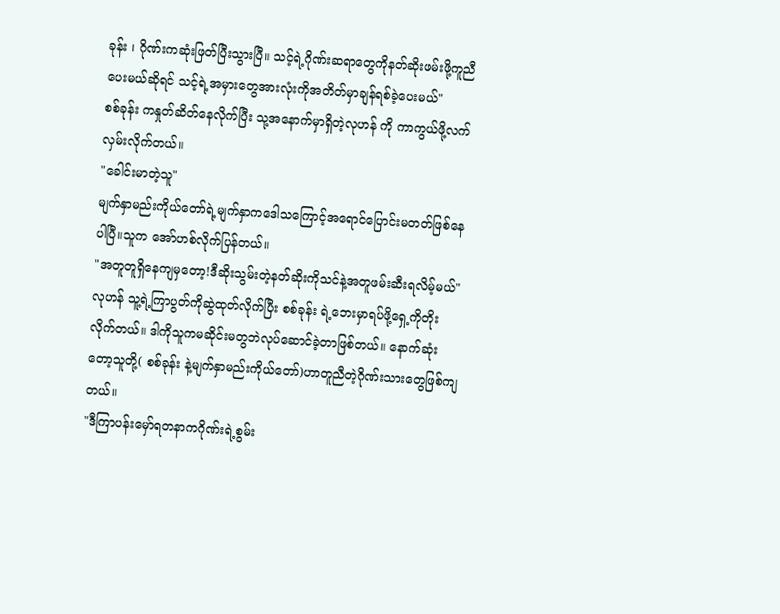ခုန်း ၊ ဂိုဏ်းကဆုံးဖြတ်ပြီးသွားပြီ။ သင့်ရဲ့ဂိုဏ်းဆရာတွေကိုနတ်ဆိုးဖမ်းဖို့ကူညီပေးမယ်ဆိုရင် သင့်ရဲ့အမှားတွေအားလုံးကိုအတိတ်မှာချန်ရစ်ခဲ့ပေးမယ်"
စစ်ခုန်း ကနှုတ်ဆိတ်နေလိုက်ပြီး သု့အနောက်မှာရှိတဲ့လုဟန် ကို ကာကွယ်ဖို့လက်လှမ်းလိုက်တယ်။
"ခေါင်းမာတဲ့သူ"
မျက်နှာမည်းကိုယ်တော်ရဲ့မျက်နှာကဒေါသကြောင့်အရောင်ပြောင်းမတတ်ဖြစ်နေပါပြီ။သူက အော်ဟစ်လိုက်ပြန်တယ်။
"အတူတူရှိနေကျမှတော့!ဒီဆိုးသွမ်းတဲ့နတ်ဆိုးကိုသင်နဲ့အတူဖမ်းဆီးရလိမ့်မယ်"
လုဟန် သူ့ရဲ့ကြာပွတ်ကိုဆွဲထုတ်လိုက်ပြီး စစ်ခုန်း ရဲ့ဘေးမှာရပ်ဖို့ရှေ့ကိုတိုးလိုက်တယ်။ ဒါကိုသူကမဆိုင်းမတွဘဲလုပ်ဆောင်ခဲ့တာဖြစ်တယ်။ နောက်ဆုံးတော့သူတို့( စစ်ခုန်း နဲ့မျက်နှာမည်းကိုယ်တော်)ဟာတူညီတဲ့ဂိုဏ်းသားတွေဖြစ်ကျတယ်။
"ဒီကြာပန်းမှော်ရတနာကဂိုဏ်းရဲ့စွမ်း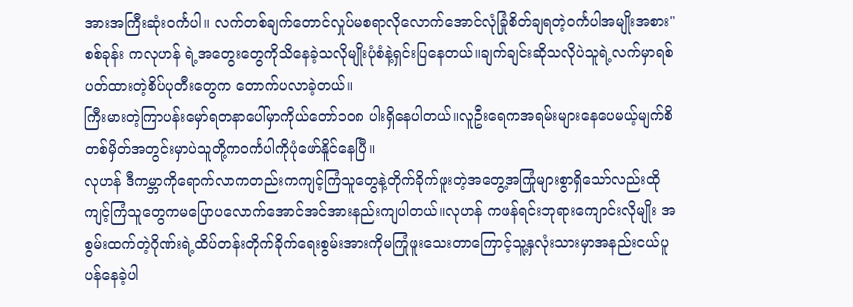အားအကြီးဆုံး၀င်္ကပါ။ လက်တစ်ချက်တောင်လှုပ်မစရာလိုလောက်အောင်လုံခြုံစိတ်ချရတဲ့၀င်္ကပါအမျိုးအစား"
စစ်ခုန်း ကလုဟန် ရဲ့အတွေးတွေကိုသိနေခဲ့သလိုမျိုးပုံစံနဲ့ရှင်းပြနေတယ်။ချက်ချင်းဆိုသလိုပဲသူရဲ့လက်မှာရစ်ပတ်ထားတဲ့စိပ်ပုတီးတွေက တောက်ပလာခဲ့တယ်။
ကြီးမားတဲ့ကြာပန်းမှော်ရတနာပေါ်မှာကိုယ်တော်၁၀၈ ပါးရှိနေပါတယ်။လူဦးရေကအရမ်းများနေပေမယ့်မျက်စိတစ်မှိတ်အတွင်းမှာပဲသူတို့က၀င်္ကပါကိုပုံဖော်နိူင်နေပြီ။
လုဟန် ဒီကမ္ဘာကိုရောက်လာကတည်းကကျင့်ကြံသူတွေနဲ့တိုက်ခိုက်ဖူးတဲ့အတွေ့အကြုံများစွာရှိသော်လည်းထိုကျင့်ကြံသူတွေကမပြောပလောက်အောင်အင်အားနည်းကျပါတယ်။လုဟန် ကဖန်ရင်းဘုရားကျောင်းလိုမျိုး အစွမ်းထက်တဲ့ဂိုဏ်းရဲ့ထိပ်တန်းတိုက်ခိုက်ရေးစွမ်းအားကိုမကြုံဖူးသေးတာကြောင့်သူ့နှလုံးသားမှာအနည်းငယ်ပူပန်နေခဲ့ပါ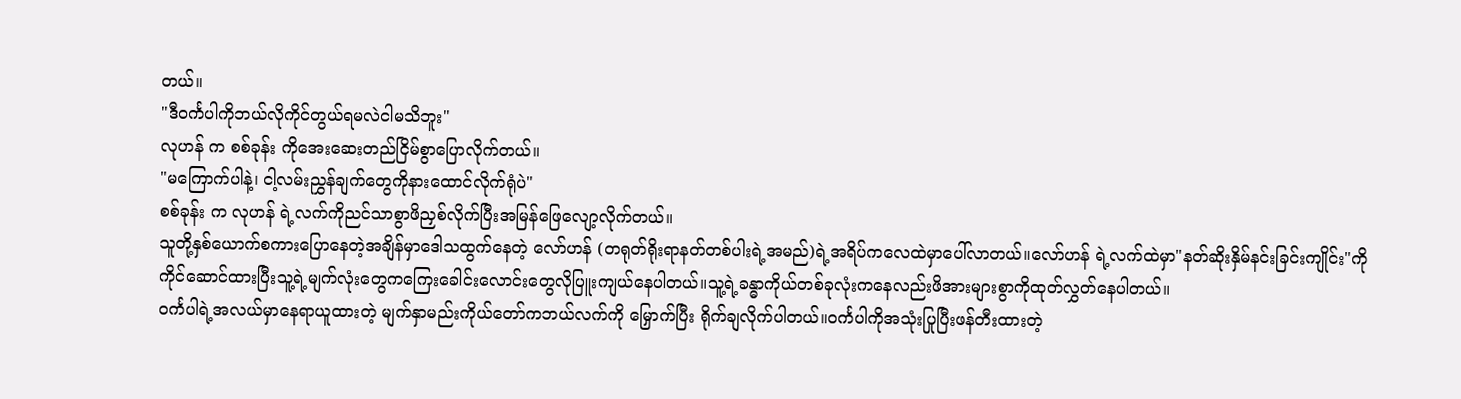တယ်။
"ဒီ၀င်္ကပါကိုဘယ်လိုကိုင်တွယ်ရမလဲငါမသိဘူး"
လုဟန် က စစ်ခုန်း ကိုအေးဆေးတည်ငြိမ်စွာပြောလိုက်တယ်။
"မကြောက်ပါနဲ့၊ ငါ့လမ်းညွှန်ချက်တွေကိုနားထောင်လိုက်ရုံပဲ"
စစ်ခုန်း က လုဟန် ရဲ့လက်ကိုညင်သာစွာဖိညှစ်လိုက်ပြီးအမြန်ဖြေလျော့လိုက်တယ်။
သူတို့နှစ်ယောက်စကားပြောနေတဲ့အချိန်မှာဒေါသထွက်နေတဲ့ လော်ဟန် (တရုတ်ရိုးရာနတ်တစ်ပါးရဲ့အမည်)ရဲ့အရိပ်ကလေထဲမှာပေါ်လာတယ်။လော်ဟန် ရဲ့လက်ထဲမှာ"နတ်ဆိုးနှိမ်နင်းခြင်းကျိုင်း"ကို
ကိုင်ဆောင်ထားပြီးသူ့ရဲ့မျက်လုံးတွေကကြေးခေါင်းလောင်းတွေလိုပြူးကျယ်နေပါတယ်။သူ့ရဲ့ခန္ဓာကိုယ်တစ်ခုလုံးကနေလည်းဖိအားများစွာကိုထုတ်လွှတ်နေပါတယ်။
၀င်္ကပါရဲ့အလယ်မှာနေရာယူထားတဲ့ မျက်နှာမည်းကိုယ်တော်ကဘယ်လက်ကို မြှောက်ပြီး ရိုက်ချလိုက်ပါတယ်။၀င်္ကပါကိုအသုံးပြုပြီးဖန်တီးထားတဲ့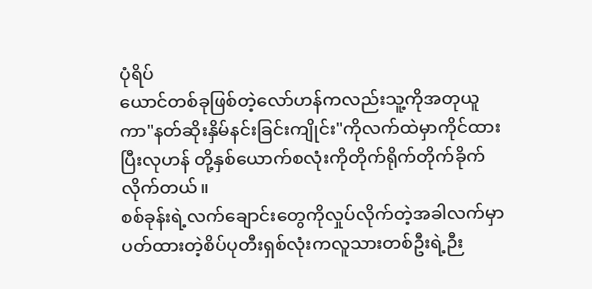ပုံရိပ်
ယောင်တစ်ခုဖြစ်တဲ့လော်ဟန်ကလည်းသူ့ကိုအတုယူကာ"နတ်ဆိုးနှိမ်နင်းခြင်းကျိုင်း"ကိုလက်ထဲမှာကိုင်ထားပြီးလုဟန် တို့နှစ်ယောက်စလုံးကိုတိုက်ရိုက်တိုက်ခိုက်လိုက်တယ်။
စစ်ခုန်းရဲ့လက်ချောင်းတွေကိုလှုပ်လိုက်တဲ့အခါလက်မှာပတ်ထားတဲ့စိပ်ပုတီးရှစ်လုံးကလူသားတစ်ဦးရဲ့ဉီး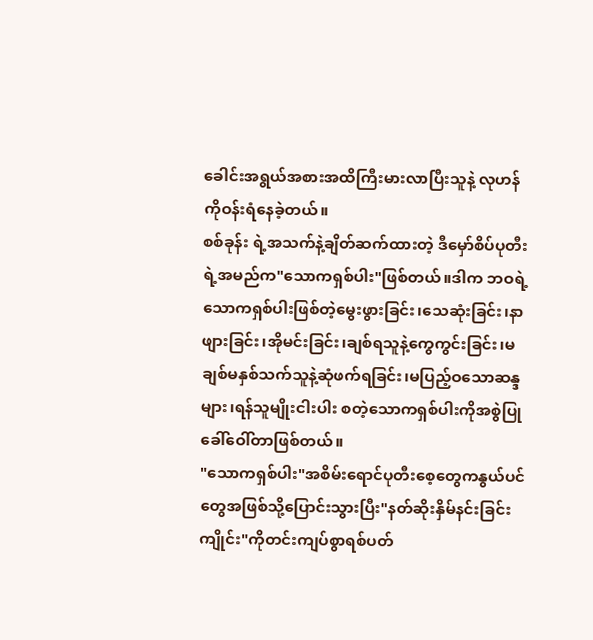ခေါင်းအရွယ်အစားအထိကြီးမားလာပြီးသူနဲ့ လုဟန် ကိုဝန်းရံနေခဲ့တယ်။
စစ်ခုန်း ရဲ့အသက်နဲ့ချိတ်ဆက်ထားတဲ့ ဒီမှော်စိပ်ပုတီးရဲ့အမည်က"သောကရှစ်ပါး"ဖြစ်တယ်။ဒါက ဘဝရဲ့သောကရှစ်ပါးဖြစ်တဲ့မွေးဖွားခြင်း၊သေဆုံးခြင်း၊နာဖျားခြင်း၊အိုမင်းခြင်း၊ချစ်ရသူနဲ့ကွေကွင်းခြင်း၊မချစ်မနှစ်သက်သူနဲ့ဆုံဖက်ရခြင်း၊မပြည့်ဝသောဆန္ဒများ၊ရန်သူမျိုးငါးပါး စတဲ့သောကရှစ်ပါးကိုအစွဲပြုခေါ်ဝေါ်တာဖြစ်တယ်။
"သောကရှစ်ပါး"အစိမ်းရောင်ပုတီးစေ့တွေကနွယ်ပင်တွေအဖြစ်သို့ပြောင်းသွားပြီး"နတ်ဆိုးနှိမ်နင်းခြင်းကျိုင်း"ကိုတင်းကျပ်စွာရစ်ပတ်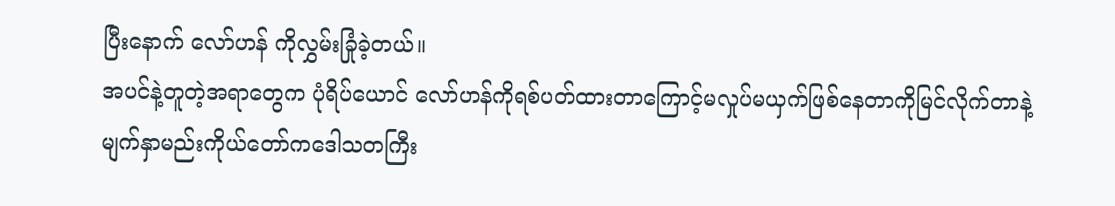ပြီးနောက် လော်ဟန် ကိုလွှမ်းခြုံခဲ့တယ်။
အပင်နဲ့တူတဲ့အရာတွေက ပုံရိပ်ယောင် လော်ဟန်ကိုရစ်ပတ်ထားတာကြောင့်မလှုပ်မယှက်ဖြစ်နေတာကိုမြင်လိုက်တာနဲ့မျက်နှာမည်းကိုယ်တော်ကဒေါသတကြီး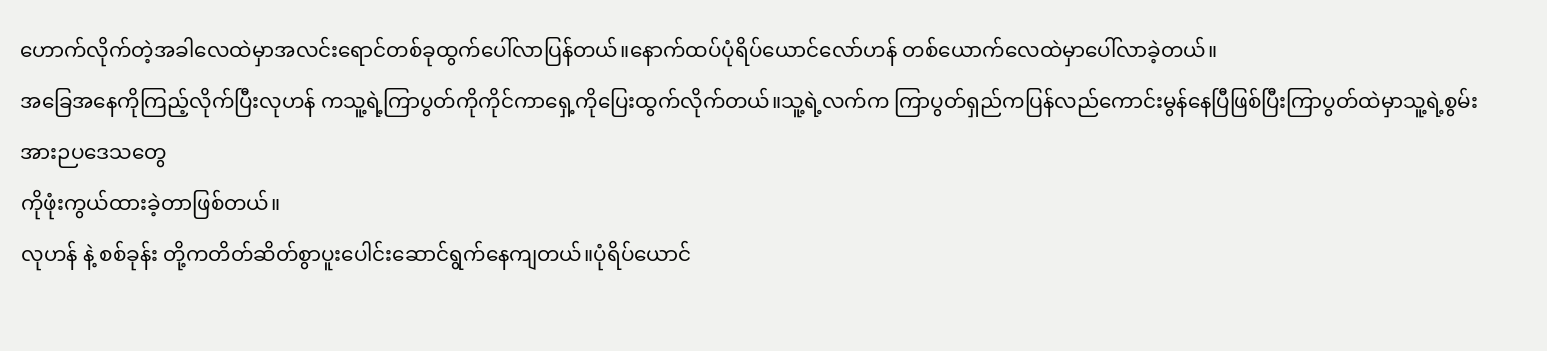ဟောက်လိုက်တဲ့အခါလေထဲမှာအလင်းရောင်တစ်ခုထွက်ပေါ်လာပြန်တယ်။နောက်ထပ်ပုံရိပ်ယောင်လော်ဟန် တစ်ယောက်လေထဲမှာပေါ်လာခဲ့တယ်။
အခြေအနေကိုကြည့်လိုက်ပြီးလုဟန် ကသူ့ရဲ့ကြာပွတ်ကိုကိုင်ကာရှေ့ကိုပြေးထွက်လိုက်တယ်။သူ့ရဲ့လက်က ကြာပွတ်ရှည်ကပြန်လည်ကောင်းမွန်နေပြီဖြစ်ပြီးကြာပွတ်ထဲမှာသူ့ရဲ့စွမ်းအားဉပဒေသတွေ
ကိုဖုံးကွယ်ထားခဲ့တာဖြစ်တယ်။
လုဟန် နဲ့ စစ်ခုန်း တို့ကတိတ်ဆိတ်စွာပူးပေါင်းဆောင်ရွက်နေကျတယ်။ပုံရိပ်ယောင်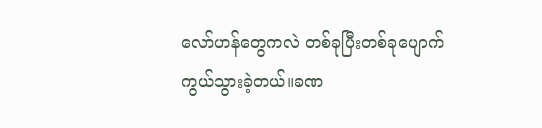လော်ဟန်တွေကလဲ တစ်ခုပြီးတစ်ခုပျောက်ကွယ်သွားခဲ့တယ်။ခဏ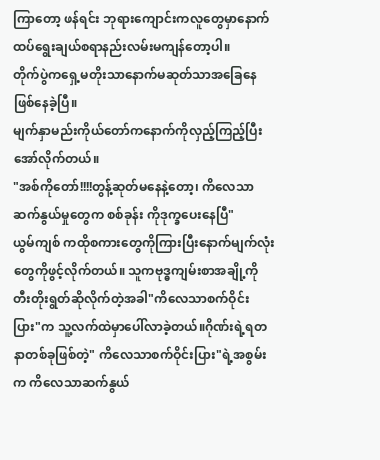ကြာတော့ ဖန်ရင်း ဘုရားကျောင်းကလူတွေမှာနောက်ထပ်ရွေးချယ်စရာနည်းလမ်းမကျန်တော့ပါ။
တိုက်ပွဲကရှေ့မတိုးသာနောက်မဆုတ်သာအခြေနေဖြစ်နေခဲ့ပြီ။
မျက်နှာမည်းကိုယ်တော်ကနောက်ကိုလှည့်ကြည့်ပြီးအော်လိုက်တယ်။
"အစ်ကိုတော်!!!!တွန့်ဆုတ်မနေနဲ့တော့၊ ကိလေသာဆက်နွယ်မှုတွေက စစ်ခုန်း ကိုဒုက္ခပေးနေပြီ"
ယွမ်ကျစ် ကထိုစကားတွေကိုကြားပြီးနောက်မျက်လုံးတွေကိုဖွင့်လိုက်တယ်။ သူကဗုဒ္ဓကျမ်းစာအချို့ကိုတီးတိုးရွတ်ဆိုလိုက်တဲ့အခါ"ကိလေသာစက်ဝိုင်းပြား"က သူ့လက်ထဲမှာပေါ်လာခဲ့တယ်။ဂိုဏ်းရဲ့ရတနာတစ်ခုဖြစ်တဲ့" ကိလေသာစက်ဝိုင်းပြား"ရဲ့အစွမ်းက ကိလေသာဆက်နွယ်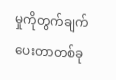မှုကိုတွက်ချက်ပေးတာတစ်ခု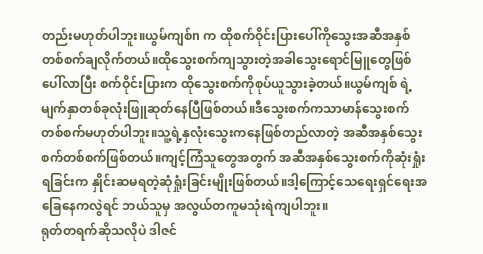တည်းမဟုတ်ပါဘူး။ယွမ်ကျစ်n က ထိုစက်ဝိုင်းပြားပေါ်ကိုသွေးအဆီအနှစ်တစ်စက်ချလိုက်တယ်။ထိုသွေးစက်ကျသွားတဲ့အခါသွေးရောင်မြူတွေဖြစ်ပေါ်လာပြီး စက်ဝိုင်းပြားက ထိုသွေးစက်ကိုစုပ်ယူသွားခဲ့တယ်။ယွမ်ကျစ် ရဲ့မျက်နှာတစ်ခုလုံးဖြူဆုတ်နေပြီဖြစ်တယ်။ဒီသွေးစက်ကသာမာန်သွေးစက်တစ်စက်မဟုတ်ပါဘူး။သူ့ရဲ့နှလုံးသွေးကနေဖြစ်တည်လာတဲ့ အဆီအနှစ်သွေးစက်တစ်စက်ဖြစ်တယ်။ကျင့်ကြံသူတွေအတွက် အဆီအနှစ်သွေးစက်ကိုဆုံးရှုံးရခြင်းက နှိုင်းဆမရတဲ့ဆုံရှုံးခြင်းမျိုးဖြစ်တယ်။ဒါ့ကြောင့်သေရေးရှင်ရေးအခြေနေကလွဲရင် ဘယ်သူမှ အလွယ်တကူမသုံးရဲကျပါဘူး။
ရုတ်တရက်ဆိုသလိုပဲ ဒါဇင်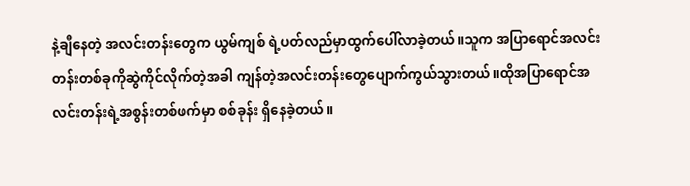နဲ့ချီနေတဲ့ အလင်းတန်းတွေက ယွမ်ကျစ် ရဲ့ပတ်လည်မှာထွက်ပေါ်လာခဲ့တယ်။သူက အပြာရောင်အလင်းတန်းတစ်ခုကိုဆွဲကိုင်လိုက်တဲ့အခါ ကျန်တဲ့အလင်းတန်းတွေပျောက်ကွယ်သွားတယ်။ထိုအပြာရောင်အလင်းတန်းရဲ့အစွန်းတစ်ဖက်မှာ စစ်ခုန်း ရှိနေခဲ့တယ်။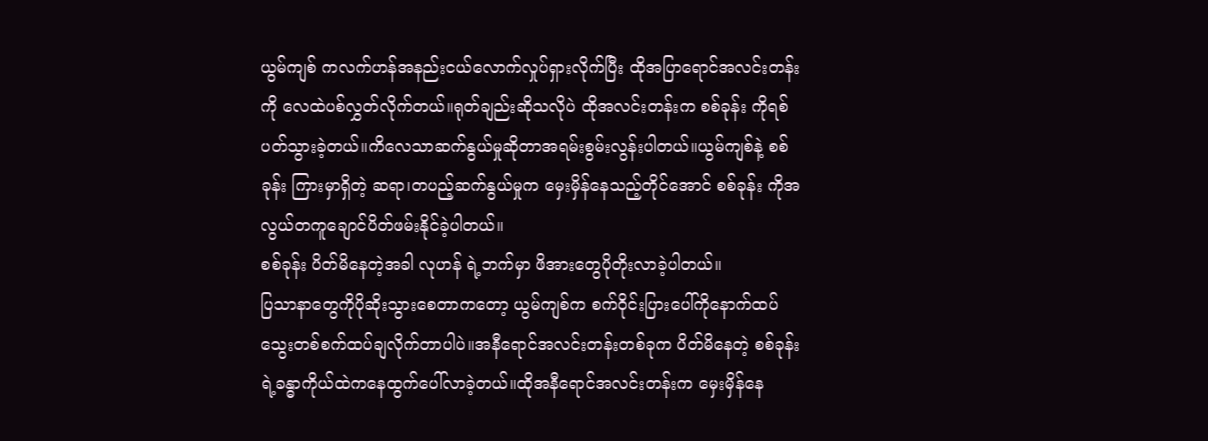ယွမ်ကျစ် ကလက်ဟန်အနည်းငယ်လောက်လှုပ်ရှားလိုက်ပြီး ထိုအပြာရောင်အလင်းတန်းကို လေထဲပစ်လွှတ်လိုက်တယ်။ရုတ်ချည်းဆိုသလိုပဲ ထိုအလင်းတန်းက စစ်ခုန်း ကိုရစ်ပတ်သွားခဲ့တယ်။ကိလေသာဆက်နွယ်မှုဆိုတာအရမ်းစွမ်းလွန်းပါတယ်။ယွမ်ကျစ်နဲ့ စစ်ခုန်း ကြားမှာရှိတဲ့ ဆရာ၊တပည့်ဆက်နွယ်မှုက မှေးမှိန်နေသည့်တိုင်အောင် စစ်ခုန်း ကိုအလွယ်တကူချောင်ပိတ်ဖမ်းနိုင်ခဲ့ပါတယ်။
စစ်ခုန်း ပိတ်မိနေတဲ့အခါ လုဟန် ရဲ့ဘက်မှာ ဖိအားတွေပိုတိုးလာခဲ့ပါတယ်။
ပြသာနာတွေကိုပိုဆိုးသွားစေတာကတော့ ယွမ်ကျစ်က စက်ဝိုင်းပြားပေါ်ကိုနောက်ထပ်သွေးတစ်စက်ထပ်ချလိုက်တာပါပဲ။အနီရောင်အလင်းတန်းတစ်ခုက ပိတ်မိနေတဲ့ စစ်ခုန်း ရဲ့ခန္ဓာကိုယ်ထဲကနေထွက်ပေါ်လာခဲ့တယ်။ထိုအနီရောင်အလင်းတန်းက မှေးမှိန်နေ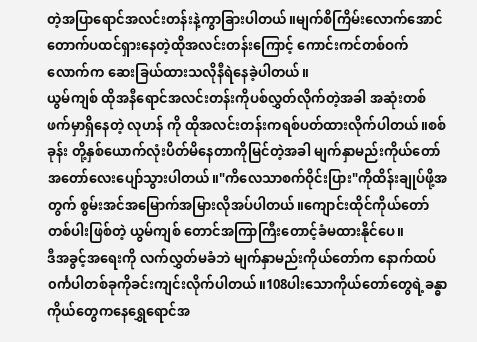တဲ့အပြာရောင်အလင်းတန်းနဲ့ကွာခြားပါတယ်။မျက်စိကြိမ်းလောက်အောင်တောက်ပထင်ရှားနေတဲ့ထိုအလင်းတန်းကြောင့် ကောင်းကင်တစ်ဝက်လောက်က ဆေးခြယ်ထားသလိုနီရဲနေခဲ့ပါတယ်။
ယွမ်ကျစ် ထိုအနီရောင်အလင်းတန်းကိုပစ်လွှတ်လိုက်တဲ့အခါ အဆုံးတစ်ဖက်မှာရှိနေတဲ့ လုဟန် ကို ထိုအလင်းတန်းကရစ်ပတ်ထားလိုက်ပါတယ်။စစ်ခုန်း တို့နှစ်ယောက်လုံးပိတ်မိနေတာကိုမြင်တဲ့အခါ မျက်နှာမည်းကိုယ်တော်အတော်လေးပျော်သွားပါတယ်။"ကိလေသာစက်ဝိုင်းပြား"ကိုထိန်းချုပ်ဖို့အတွက် စွမ်းအင်အမြောက်အမြားလိုအပ်ပါတယ်။ကျောင်းထိုင်ကိုယ်တော်တစ်ပါးဖြစ်တဲ့ ယွမ်ကျစ် တောင်အကြာကြီးတောင့်ခံမထားနိုင်ပေ။
ဒီအခွင့်အရေးကို လက်လွှတ်မခံဘဲ မျက်နှာမည်းကိုယ်တော်က နောက်ထပ်၀င်္ကပါတစ်ခုကိုခင်းကျင်းလိုက်ပါတယ်။108ပါးသောကိုယ်တော်တွေရဲ့ခန္ဓာကိုယ်တွေကနေရွှေရောင်အ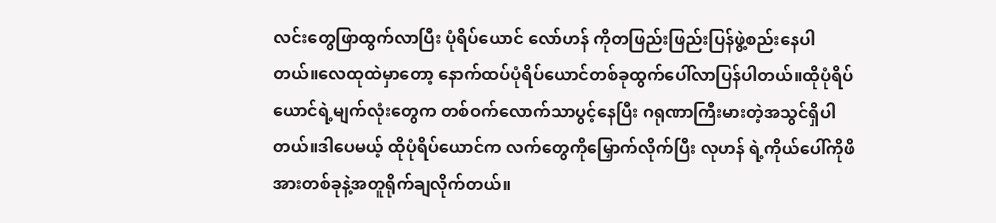လင်းတွေဖြာထွက်လာပြီး ပုံရိပ်ယောင် လော်ဟန် ကိုတဖြည်းဖြည်းပြန်ဖွဲ့စည်းနေပါတယ်။လေထုထဲမှာတော့ နောက်ထပ်ပုံရိပ်ယောင်တစ်ခုထွက်ပေါ်လာပြန်ပါတယ်။ထိုပုံရိပ်ယောင်ရဲ့မျက်လုံးတွေက တစ်ဝက်လောက်သာပွင့်နေပြီး ဂရုဏာကြီးမားတဲ့အသွင်ရှိပါတယ်။ဒါပေမယ့် ထိုပုံရိပ်ယောင်က လက်တွေကိုမြှောက်လိုက်ပြီး လုဟန် ရဲ့ကိုယ်ပေါ်ကိုဖိအားတစ်ခုနဲ့အတူရိုက်ချလိုက်တယ်။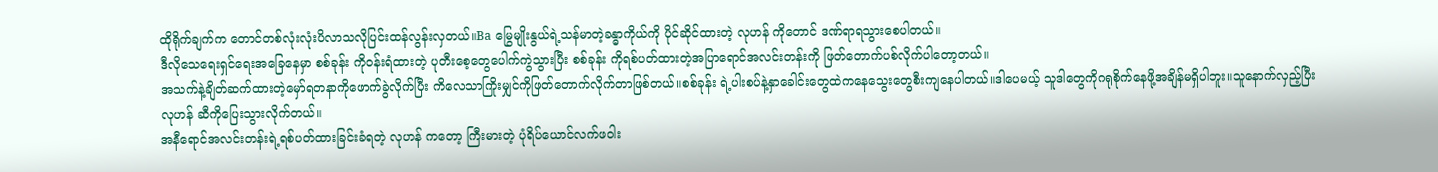ထိုရိုက်ချက်က တောင်တစ်လုံးလုံးပိလာသလိုပြင်းထန်လွန်းလှတယ်။Ba မြွေမျိုးနွယ်ရဲ့သန်မာတဲ့ခန္ဓာကိုယ်ကို ပိုင်ဆိုင်ထားတဲ့ လုဟန် ကိုတောင် ဒဏ်ရာရသွားစေပါတယ်။
ဒီလိုသေရေးရှင်ရေးအခြေနေမှာ စစ်ခုန်း ကိုဝန်းရံထားတဲ့ ပုတီးစေ့တွေပေါက်ကွဲသွားပြီး စစ်ခုန်း ကိုရစ်ပတ်ထားတဲ့အပြာရောင်အလင်းတန်းကို ဖြတ်တောက်ပစ်လိုက်ပါတော့တယ်။
အသက်နဲ့ချိတ်ဆက်ထားတဲ့မှော်ရတနာကိုဖောက်ခွဲလိုက်ပြီး ကိလေသာကြိုးမျှင်ကိုဖြတ်တောက်လိုက်တာဖြစ်တယ်။စစ်ခုန်း ရဲ့ပါးစပ်နဲ့နှာခေါင်းတွေထဲကနေသွေးတွေစီးကျနေပါတယ်။ဒါပေမယ့် သူဒါတွေကိုဂရုစိုက်နေဖို့အချိန်မရှိပါဘူး။သူနောက်လှည့်ပြီး လုဟန် ဆီကိုပြေးသွားလိုက်တယ်။
အနီရောင်အလင်းတန်းရဲ့ရစ်ပတ်ထားခြင်းခံရတဲ့ လုဟန် ကတော့ ကြီးမားတဲ့ ပုံရိပ်ယောင်လက်ဖဝါး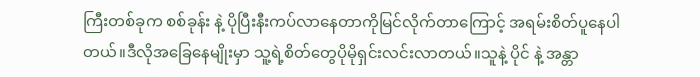ကြီးတစ်ခုက စစ်ခုန်း နဲ့ ပိုပြီးနီးကပ်လာနေတာကိုမြင်လိုက်တာကြောင့် အရမ်းစိတ်ပူနေပါတယ်။ဒီလိုအခြေနေမျိုးမှာ သူ့ရဲ့စိတ်တွေပိုမိုရှင်းလင်းလာတယ်။သူနဲ့ ပိုင် နဲ့ အန္တာ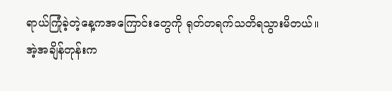ရာယ်ကြုံခဲ့တဲ့နေ့ကအကြောင်းတွေကို ရုတ်တရက်သတိရသွားမိတယ်။
အဲ့အချိန်တုန်းက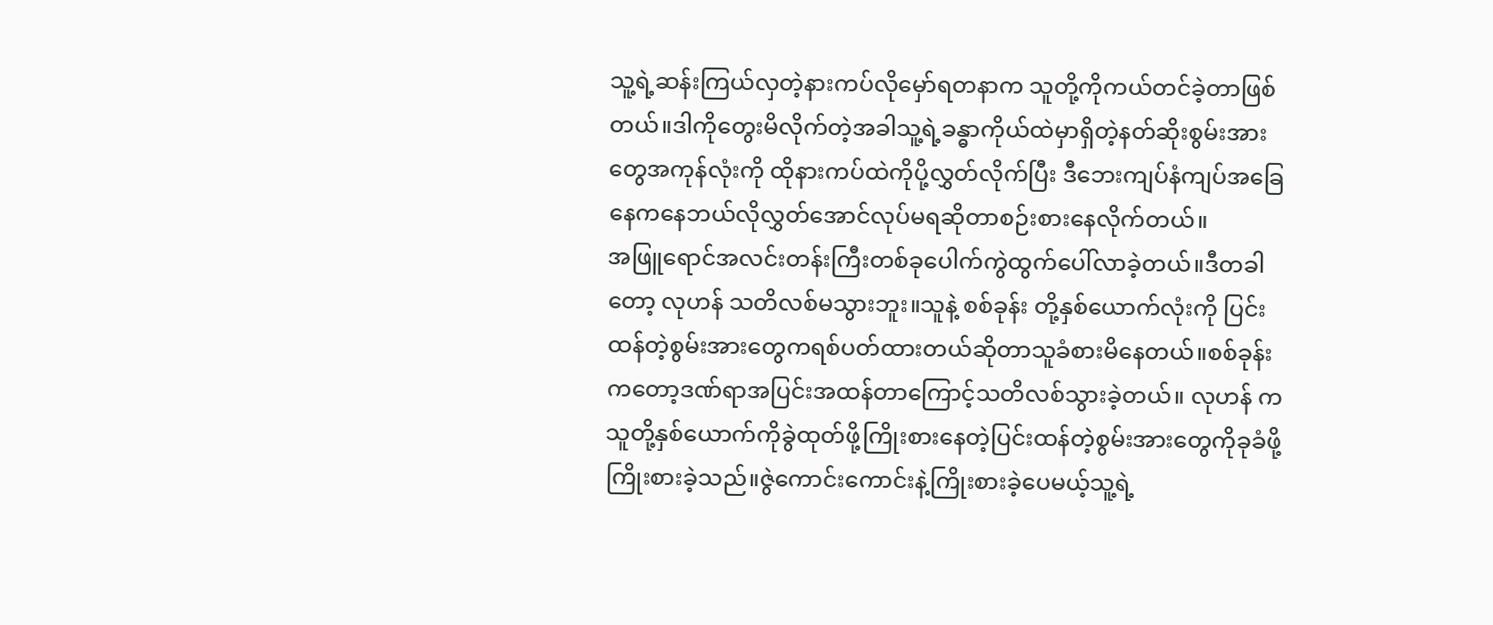သူ့ရဲ့ဆန်းကြယ်လှတဲ့နားကပ်လိုမှော်ရတနာက သူတို့ကိုကယ်တင်ခဲ့တာဖြစ်တယ်။ဒါကိုတွေးမိလိုက်တဲ့အခါသူ့ရဲ့ခန္ဓာကိုယ်ထဲမှာရှိတဲ့နတ်ဆိုးစွမ်းအားတွေအကုန်လုံးကို ထိုနားကပ်ထဲကိုပို့လွှတ်လိုက်ပြီး ဒီဘေးကျပ်နံကျပ်အခြေနေကနေဘယ်လိုလွှတ်အောင်လုပ်မရဆိုတာစဉ်းစားနေလိုက်တယ်။
အဖြူရောင်အလင်းတန်းကြီးတစ်ခုပေါက်ကွဲထွက်ပေါ်လာခဲ့တယ်။ဒီတခါတော့ လုဟန် သတိလစ်မသွားဘူး။သူနဲ့ စစ်ခုန်း တို့နှစ်ယောက်လုံးကို ပြင်းထန်တဲ့စွမ်းအားတွေကရစ်ပတ်ထားတယ်ဆိုတာသူခံစားမိနေတယ်။စစ်ခုန်း ကတော့ဒဏ်ရာအပြင်းအထန်တာကြောင့်သတိလစ်သွားခဲ့တယ်။ လုဟန် ကသူတို့နှစ်ယောက်ကိုခွဲထုတ်ဖို့ကြိုးစားနေတဲ့ပြင်းထန်တဲ့စွမ်းအားတွေကိုခုခံဖို့ကြိုးစားခဲ့သည်။ဇွဲကောင်းကောင်းနဲ့ကြိုးစားခဲ့ပေမယ့်သူ့ရဲ့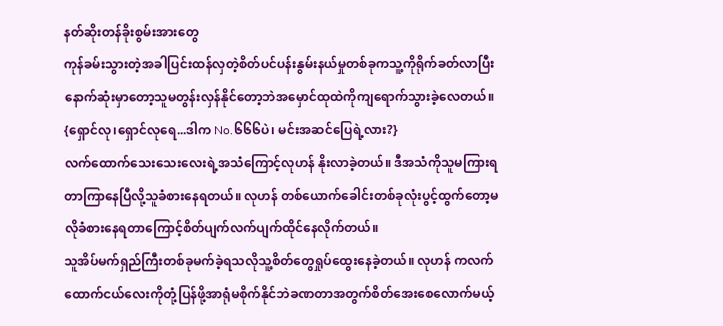နတ်ဆိုးတန်ခိုးစွမ်းအားတွေ
ကုန်ခမ်းသွားတဲ့အခါပြင်းထန်လှတဲ့စိတ်ပင်ပန်းနွမ်းနယ်မှုတစ်ခုကသူ့ကိုရိုက်ခတ်လာပြီးနောက်ဆုံးမှာတော့သူမတွန်းလှန်နိုင်တော့ဘဲအမှောင်ထုထဲကိုကျရောက်သွားခဲ့လေတယ်။
{ရှောင်လု၊ရှောင်လုရေ...ဒါက No.၆၆၆ပဲ၊ မင်းအဆင်ပြေရဲ့လား?}
လက်ထောက်သေးသေးလေးရဲ့အသံကြောင့်လုဟန် နိုးလာခဲ့တယ်။ ဒီအသံကိုသူမကြားရတာကြာနေပြီလို့သူခံစားနေရတယ်။ လုဟန် တစ်ယောက်ခေါင်းတစ်ခုလုံးပွင့်ထွက်တော့မလိုခံစားနေရတာကြောင့်စိတ်ပျက်လက်ပျက်ထိုင်နေလိုက်တယ်။
သူအိပ်မက်ရှည်ကြီးတစ်ခုမက်ခဲ့ရသလိုသူ့စိတ်တွေရှုပ်ထွေးနေခဲ့တယ်။ လုဟန် ကလက်ထောက်ငယ်လေးကိုတုံ့ပြန်ဖို့အာရုံမစိုက်နိုင်ဘဲခဏတာအတွက်စိတ်အေးစေလောက်မယ့်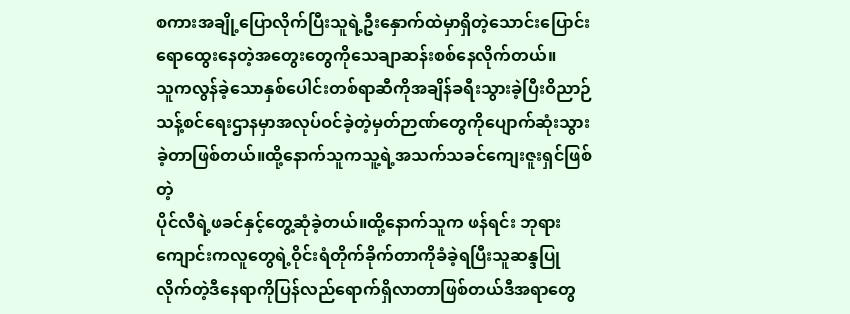စကားအချို့ပြောလိုက်ပြီးသူရဲ့ဦးနှောက်ထဲမှာရှိတဲ့သောင်းပြောင်းရောထွေးနေတဲ့အတွေးတွေကိုသေချာဆန်းစစ်နေလိုက်တယ်။
သူကလွန်ခဲ့သောနှစ်ပေါင်းတစ်ရာဆီကိုအချိန်ခရီးသွားခဲ့ပြီးဝိညာဉ်သန့်စင်ရေးဌာနမှာအလုပ်ဝင်ခဲ့တဲ့မှတ်ဉာဏ်တွေကိုပျောက်ဆုံးသွားခဲ့တာဖြစ်တယ်။ထို့နောက်သူကသူ့ရဲ့အသက်သခင်ကျေးဇူးရှင်ဖြစ်တဲ့
ပိုင်လီရဲ့ဖခင်နှင့်တွေ့ဆုံခဲ့တယ်။ထို့နောက်သူက ဖန်ရင်း ဘုရားကျောင်းကလူတွေရဲ့ဝိုင်းရံတိုက်ခိုက်တာကိုခံခဲ့ရပြီးသူဆန္ဒပြုလိုက်တဲ့ဒီနေရာကိုပြန်လည်ရောက်ရှိလာတာဖြစ်တယ်ဒီအရာတွေ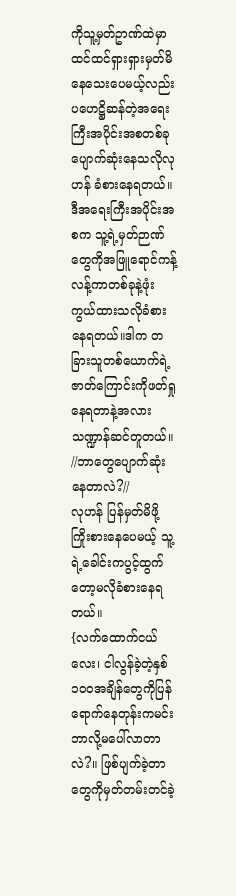ကိုသူ့မှတ်ဥာဏ်ထဲမှာထင်ထင်ရှားရှားမှတ်မိနေသေးပေမယ့်လည်းပဟေဋ္ဌိဆန်တဲ့အရေးကြီးအပိုင်းအစတစ်ခုပျောက်ဆုံးနေသလိုလုဟန် ခံစားနေရတယ်။
ဒီအရေးကြီးအပိုင်းအစက သူ့ရဲ့မှတ်ဉာဏ်တွေကိုအဖြူရောင်ကန့်လန့်ကာတစ်ခုနဲ့ဖုံးကွယ်ထားသလိုခံစားနေရတယ်။ဒါက တခြားသူတစ်ယောက်ရဲ့ဇာတ်ကြောင်းကိုဖတ်ရှုနေရတာနဲ့အလားသဏ္ဍာန်ဆင်တူတယ်။
//ဘာတွေပျောက်ဆုံးနေတာလဲ?//
လုဟန် ပြန်မှတ်မိဖို့ကြိုးစားနေပေမယ့် သူ့ရဲ့ခေါင်းကပွင့်ထွက်တော့မလိုခံစားနေရတယ်။
{လက်ထောက်ငယ်လေး၊ ငါလွန်ခဲ့တဲ့နှစ်၁၀၀အချိန်တွေကိုပြန်ရောက်နေတုန်းကမင်းဘာလို့မပေါ်လာတာလဲ?။ ဖြစ်ပျက်ခဲ့တာတွေကိုမှတ်တမ်းတင်ခဲ့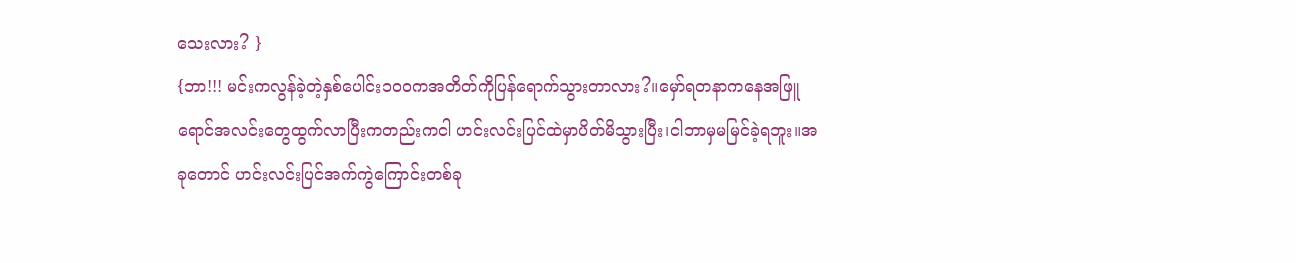သေးလား? }
{ဘာ!!! မင်းကလွန်ခဲ့တဲ့နှစ်ပေါင်း၁၀၀ကအတိတ်ကိုပြန်ရောက်သွားတာလား?။မှော်ရတနာကနေအဖြူရောင်အလင်းတွေထွက်လာပြီးကတည်းကငါ ဟင်းလင်းပြင်ထဲမှာပိတ်မိသွားပြီး၊ငါဘာမှမမြင်ခဲ့ရဘူး။အခုတောင် ဟင်းလင်းပြင်အက်ကွဲကြောင်းတစ်ခု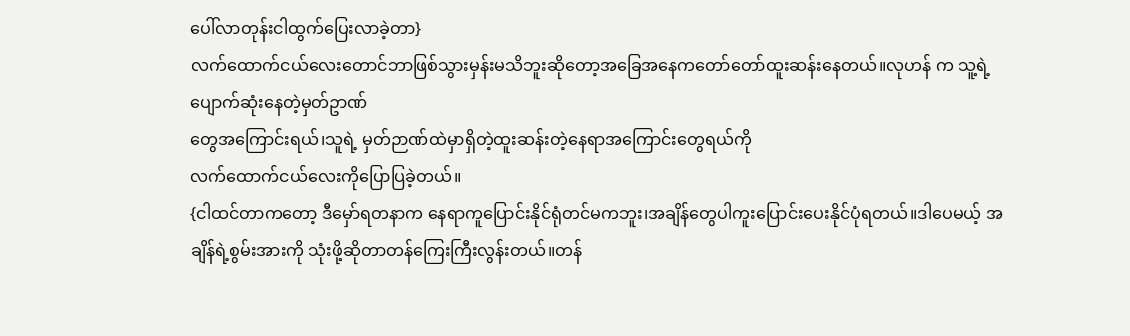ပေါ်လာတုန်းငါထွက်ပြေးလာခဲ့တာ}
လက်ထောက်ငယ်လေးတောင်ဘာဖြစ်သွားမှန်းမသိဘူးဆိုတော့အခြေအနေကတော်တော်ထူးဆန်းနေတယ်။လုဟန် က သူ့ရဲ့ပျောက်ဆုံးနေတဲ့မှတ်ဥာဏ်
တွေအကြောင်းရယ်၊သူရဲ့ မှတ်ဉာဏ်ထဲမှာရှိတဲ့ထူးဆန်းတဲ့နေရာအကြောင်းတွေရယ်ကို
လက်ထောက်ငယ်လေးကိုပြောပြခဲ့တယ်။
{ငါထင်တာကတော့ ဒီမှော်ရတနာက နေရာကူပြောင်းနိုင်ရုံတင်မကဘူး၊အချိန်တွေပါကူးပြောင်းပေးနိုင်ပုံရတယ်။ဒါပေမယ့် အချိန်ရဲ့စွမ်းအားကို သုံးဖို့ဆိုတာတန်ကြေးကြီးလွန်းတယ်။တန်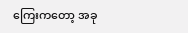ကြေးကတော့ အခု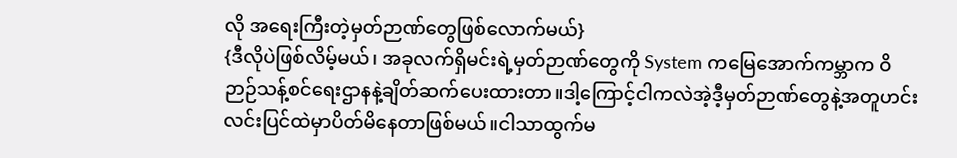လို အရေးကြီးတဲ့မှတ်ဉာဏ်တွေဖြစ်လောက်မယ်}
{ဒီလိုပဲဖြစ်လိမ့်မယ်၊ အခုလက်ရှိမင်းရဲ့မှတ်ဉာဏ်တွေကို System ကမြေအောက်ကမ္ဘာက ဝိဉာဉ်သန့်စင်ရေးဌာနနဲ့ချိတ်ဆက်ပေးထားတာ။ဒါ့ကြောင့်ငါကလဲအဲ့ဒီ့မှတ်ဉာဏ်တွေနဲ့အတူဟင်းလင်းပြင်ထဲမှာပိတ်မိနေတာဖြစ်မယ်။ငါသာထွက်မ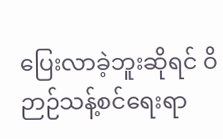ပြေးလာခဲ့ဘူးဆိုရင် ဝိဉာဉ်သန့်စင်ရေးရာ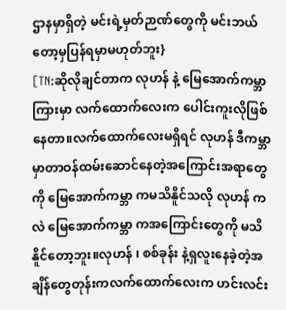ဌာနမှာရှိတဲ့ မင်းရဲ့မှတ်ဉာဏ်တွေကို မင်းဘယ်တော့မှပြန်ရမှာမဟုတ်ဘူး}
[TN:ဆိုလိုချင်တာက လုဟန် နဲ့ မြေအောက်ကမ္ဘာကြားမှာ လက်ထောက်လေးက ပေါင်းကူးလိုဖြစ်နေတာ။လက်ထောက်လေးမရှိရင် လုဟန် ဒီကမ္ဘာမှာတာဝန်ထမ်းဆောင်နေတဲ့အကြောင်းအရာတွေကို မြေအောက်ကမ္ဘာ ကမသိနိူင်သလို လုဟန် ကလဲ မြေအောက်ကမ္ဘာ ကအကြောင်းတွေကို မသိနိူင်တော့ဘူး။လုဟန် ၊ စစ်ခုန်း နဲ့ရှလူးနေခဲ့တဲ့အချိန်တွေတုန်းကလက်ထောက်လေးက ဟင်းလင်း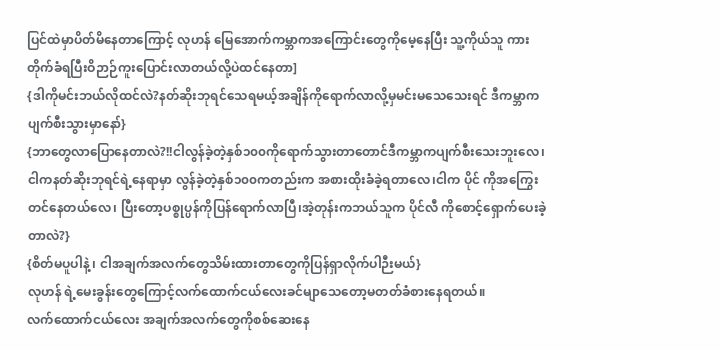ပြင်ထဲမှာပိတ်မိနေတာကြောင့် လုဟန် မြေအောက်ကမ္ဘာကအကြောင်းတွေကိုမေ့နေပြီး သူ့ကိုယ်သူ ကားတိုက်ခံရပြီးဝိဉာဉ်ကူးပြောင်းလာတယ်လို့ပဲထင်နေတာ]
{ဒါကိုမင်းဘယ်လိုထင်လဲ?နတ်ဆိုးဘုရင်သေရမယ့်အချိန်ကိုရောက်လာလို့မှမင်းမသေသေးရင် ဒီကမ္ဘာကပျက်စီးသွားမှာနော်}
{ဘာတွေလာပြောနေတာလဲ?!!ငါလွန်ခဲ့တဲ့နှစ်၁၀၀ကိုရောက်သွားတာတောင်ဒီကမ္ဘာကပျက်စီးသေးဘူးလေ၊ငါကနတ်ဆိုးဘုရင်ရဲ့နေရာမှာ လွန်ခဲ့တဲ့နှစ်၁၀၀ကတည်းက အစားထိုးခံခဲ့ရတာလေ၊ငါက ပိုင် ကိုအကြွေးတင်နေတယ်လေ၊ ပြီးတော့ပစ္စုပ္ပန်ကိုပြန်ရောက်လာပြီ၊အဲ့တုန်းကဘယ်သူက ပိုင်လီ ကိုစောင့်ရှောက်ပေးခဲ့တာလဲ?}
{စိတ်မပူပါနဲ့ ၊ ငါအချက်အလက်တွေသိမ်းထားတာတွေကိုပြန်ရှာလိုက်ပါဉီးမယ်}
လုဟန် ရဲ့မေးခွန်းတွေကြောင့်လက်ထောက်ငယ်လေးခင်မျာသေတော့မတတ်ခံစားနေရတယ်။
လက်ထောက်ငယ်လေး အချက်အလက်တွေကိုစစ်ဆေးနေ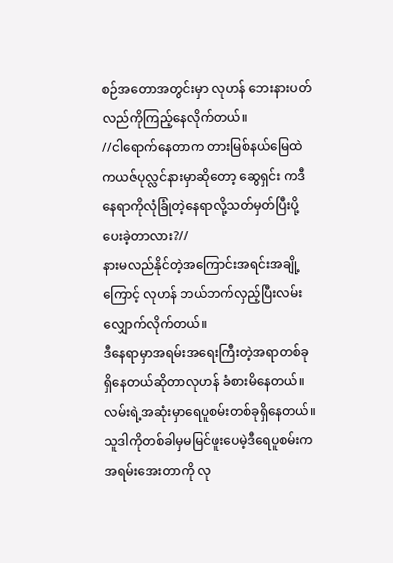စဉ်အတောအတွင်းမှာ လုဟန် ဘေးနားပတ်လည်ကိုကြည့်နေလိုက်တယ်။
//ငါရောက်နေတာက တားမြစ်နယ်မြေထဲကယဇ်ပုလ္လင်နားမှာဆိုတော့ ဆွေရှင်း ကဒီနေရာကိုလုံခြုံတဲ့နေရာလို့သတ်မှတ်ပြီးပို့ပေးခဲ့တာလား?//
နားမလည်နိုင်တဲ့အကြောင်းအရင်းအချို့ကြောင့် လုဟန် ဘယ်ဘက်လှည့်ပြီးလမ်းလျှောက်လိုက်တယ်။
ဒီနေရာမှာအရမ်းအရေးကြီးတဲ့အရာတစ်ခုရှိနေတယ်ဆိုတာလုဟန် ခံစားမိနေတယ်။လမ်းရဲ့အဆုံးမှာရေပူစမ်းတစ်ခုရှိနေတယ်။သူဒါကိုတစ်ခါမှမမြင်ဖူးပေမဲ့ဒီရေပူစမ်းကအရမ်းအေးတာကို လု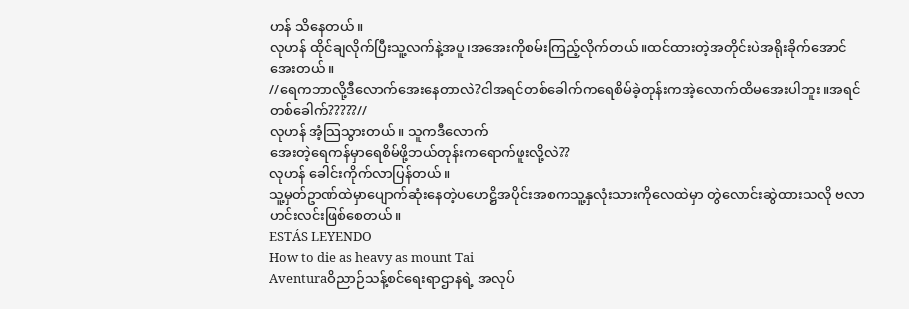ဟန် သိနေတယ်။
လုဟန် ထိုင်ချလိုက်ပြီးသူ့လက်နဲ့အပူ၊အအေးကိုစမ်းကြည့်လိုက်တယ်။ထင်ထားတဲ့အတိုင်းပဲအရိုးခိုက်အောင်အေးတယ်။
//ရေကဘာလို့ဒီလောက်အေးနေတာလဲ?ငါအရင်တစ်ခေါက်ကရေစိမ်ခဲ့တုန်းကအဲ့လောက်ထိမအေးပါဘူး။အရင်တစ်ခေါက်?????//
လုဟန် အံ့သြသွားတယ်။ သူကဒီလောက်
အေးတဲ့ရေကန်မှာရေစိမ်ဖို့ဘယ်တုန်းကရောက်ဖူးလို့လဲ??
လုဟန် ခေါင်းကိုက်လာပြန်တယ်။
သူ့မှတ်ဥာဏ်ထဲမှာပျောက်ဆုံးနေတဲ့ပဟေဋ္ဌိအပိုင်းအစကသူ့နှလုံးသားကိုလေထဲမှာ တွဲလောင်းဆွဲထားသလို ဗလာဟင်းလင်းဖြစ်စေတယ်။
ESTÁS LEYENDO
How to die as heavy as mount Tai
Aventuraဝိညာဉ်သန့်စင်ရေးရာဌာနရဲ့ အလုပ်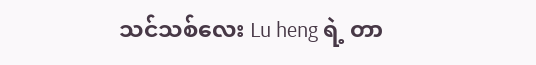သင်သစ်လေး Lu heng ရဲ့ တာ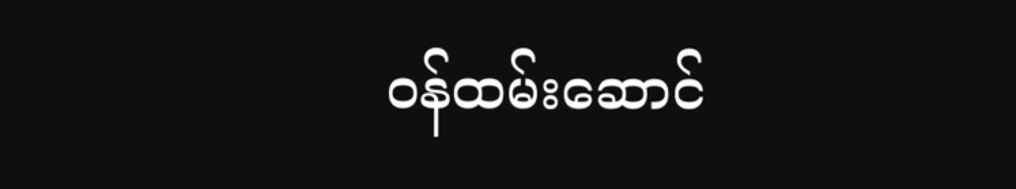ဝန်ထမ်းဆောင်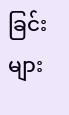ခြင်းများ